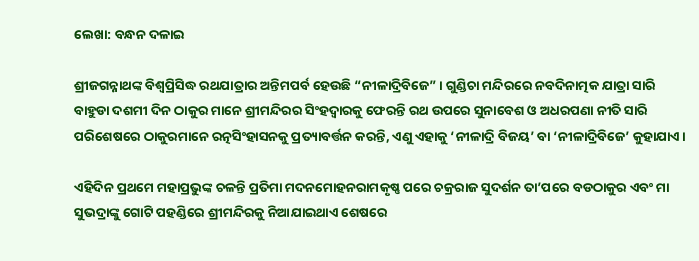ଲେଖା: ବନ୍ଧନ ଦଳାଇ

ଶ୍ରୀଜଗନ୍ନାଥଙ୍କ ବିଶ୍ୱପ୍ରିସିଦ୍ଧ ରଥଯାତ୍ରାର ଅନ୍ତିମପର୍ବ ହେଉଛି “ନୀଳାଦ୍ରିବିଜେ” । ଗୁଣ୍ଡିଚା ମନ୍ଦିରରେ ନବଦିନାତ୍ମକ ଯାତ୍ରା ସାରି ବାହୁଡା ଦଶମୀ ଦିନ ଠାକୁର ମାନେ ଶ୍ରୀମନ୍ଦିରର ସିଂହଦ୍ୱାରକୁ ଫେରନ୍ତି ରଥ ଉପରେ ସୁନାବେଶ ଓ ଅଧରପଣା ନୀତି ସାରି ପରିଶେଷରେ ଠାକୁରମାନେ ରତ୍ନସିଂହାସନକୁ ପ୍ରତ୍ୟାବର୍ତ୍ତନ କରନ୍ତି, ଏଣୁ ଏହାକୁ ‘ନୀଳାଦ୍ରି ବିଜୟ’ ବା ‘ନୀଳାଦ୍ରିବିଜେ’ କୁହାଯାଏ।

ଏହିଦିନ ପ୍ରଥମେ ମହାପ୍ରଭୁଙ୍କ ଚଳନ୍ତି ପ୍ରତିମା ମଦନମୋହନରାମକୃଷ୍ଣ ପରେ ଚକ୍ରରାଜ ସୁଦର୍ଶନ ତା’ପରେ ବଡଠାକୁର ଏବଂ ମା ସୁଭଦ୍ରାଙ୍କୁ ଗୋଟି ପହଣ୍ଡିରେ ଶ୍ରୀମନ୍ଦିରକୁ ନିଆଯାଇଥାଏ ଶେଷରେ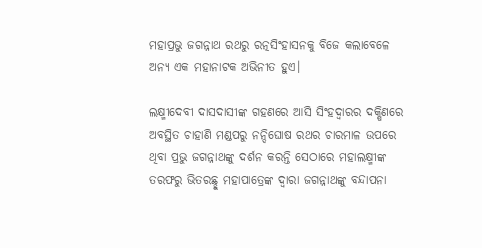ମହାପ୍ରଭୁ ଜଗନ୍ନାଥ ରଥରୁ ରତ୍ନସିଂହାସନକୁ ବିଜେ କଲାବେଳେ ଅନ୍ୟ ଏକ ମହାନାଟକ ଅଭିନୀତ ହୁଏ।

ଲକ୍ଷ୍ମୀଦେବୀ ଦାସଦାସୀଙ୍କ ଗହଣରେ ଆସି ସିଂହଦ୍ୱାରର ଦକ୍ଷିଣରେ ଅବସ୍ଥିତ ଚାହାଣି ମଣ୍ଡପରୁ ନନ୍ଦିଘୋଷ ରଥର ଚାରମାଳ ଉପରେ ଥିବା ପ୍ରଭୁ ଜଗନ୍ନାଥଙ୍କୁ ଦର୍ଶନ କରନ୍ତି ସେଠାରେ ମହାଲକ୍ଷ୍ମୀଙ୍କ ତରଫରୁ ଭିତରଛ୍ଛୁ ମହାପାତ୍ରେଙ୍କ ଦ୍ୱାରା ଜଗନ୍ନାଥଙ୍କୁ ବନ୍ଦାପନା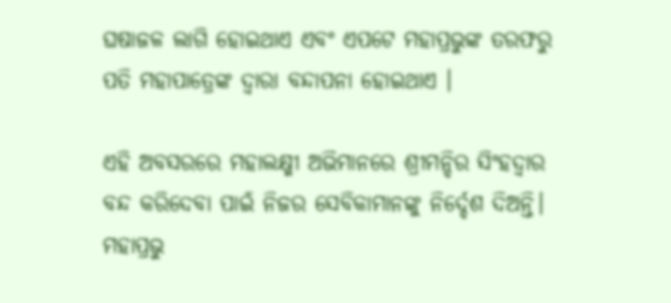ଘଷାଜଳ ଲାଗି ହୋଇଥାଏ ଏବଂ ଏପଟେ ମହାପ୍ରଭୁଙ୍କ ତରଫରୁ ପତି ମହାପାତ୍ରେଙ୍କ ଦ୍ୱାରା ବନ୍ଦାପନା ହୋଇଥାଏ ।

ଏହି ଅବସରରେ ମହାଲକ୍ଷ୍ମୀ ଅଭିମାନରେ ଶ୍ରୀମନ୍ଦିର ସିଂହଦ୍ୱାର ବନ୍ଦ କରିଦେବା ପାଇଁ ନିଜର ସେବିକାମାନଙ୍କୁ ନିର୍ଦ୍ଦେଶ ଦିଅନ୍ତି। ମହାପ୍ରଭୁ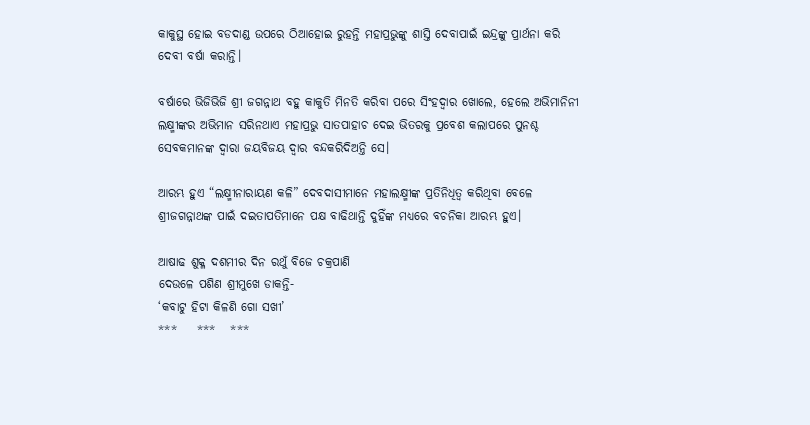କାକୁସ୍ଥ ହୋଇ ବଡଦାଣ୍ଡ ଉପରେ ଠିଆହୋଇ ରୁହନ୍ତି ମହାପ୍ରଭୁଙ୍କୁ ଶାସ୍ତି ଦେବାପାଇଁ ଇନ୍ଦ୍ରଙ୍କୁ ପ୍ରାର୍ଥନା କରି ଦେବୀ ବର୍ଷା କରାନ୍ତି।

ବର୍ଷାରେ ଭିଜିଭିଜି ଶ୍ରୀ ଜଗନ୍ନାଥ ବହୁ କାକୁତି ମିନତି କରିବା ପରେ ସିଂହଦ୍ୱାର ଖୋଲେ, ହେଲେ ଅଭିମାନିନୀ ଲକ୍ଷ୍ମୀଙ୍କର ଅଭିମାନ ସରିନଥାଏ ମହାପ୍ରଭୁ ସାତପାହାଚ ଦେଇ ଭିତରକୁ ପ୍ରବେଶ କଲାପରେ ପୁନଶ୍ଚ ସେବକମାନଙ୍କ ଦ୍ୱାରା ଜୟବିଜୟ ଦ୍ୱାର ବନ୍ଦକରିଦିଅନ୍ତି ସେ।

ଆରମ୍ଭ ହୁଏ “ଲକ୍ଷ୍ମୀନାରାୟଣ କଳି” ଦେବଦାସୀମାନେ ମହାଲକ୍ଷ୍ମୀଙ୍କ ପ୍ରତିନିଧିତ୍ୱ କରିଥିବା ବେଳେ ଶ୍ରୀଜଗନ୍ନାଥଙ୍କ ପାଇଁ ଦଇତାପତିମାନେ ପକ୍ଷ ବାଢିଥାନ୍ତି ଦୁହିଁଙ୍କ ମଧ୍ୟରେ ବଚନିକା ଆରମ୍ଭ ହୁଏ।

ଆଷାଢ ଶୁକ୍ଳ ଦଶମୀର ଦିନ ରଥୁଁ ବିଜେ ଚକ୍ରପାଣି
ଦେଉଳେ ପଶିଣ ଶ୍ରୀମୁଖେ ଡାକନ୍ତି-
‘କବାଟୁ ହିଟା କିଳଣି ଗୋ ସଖୀ’
***    ***   ***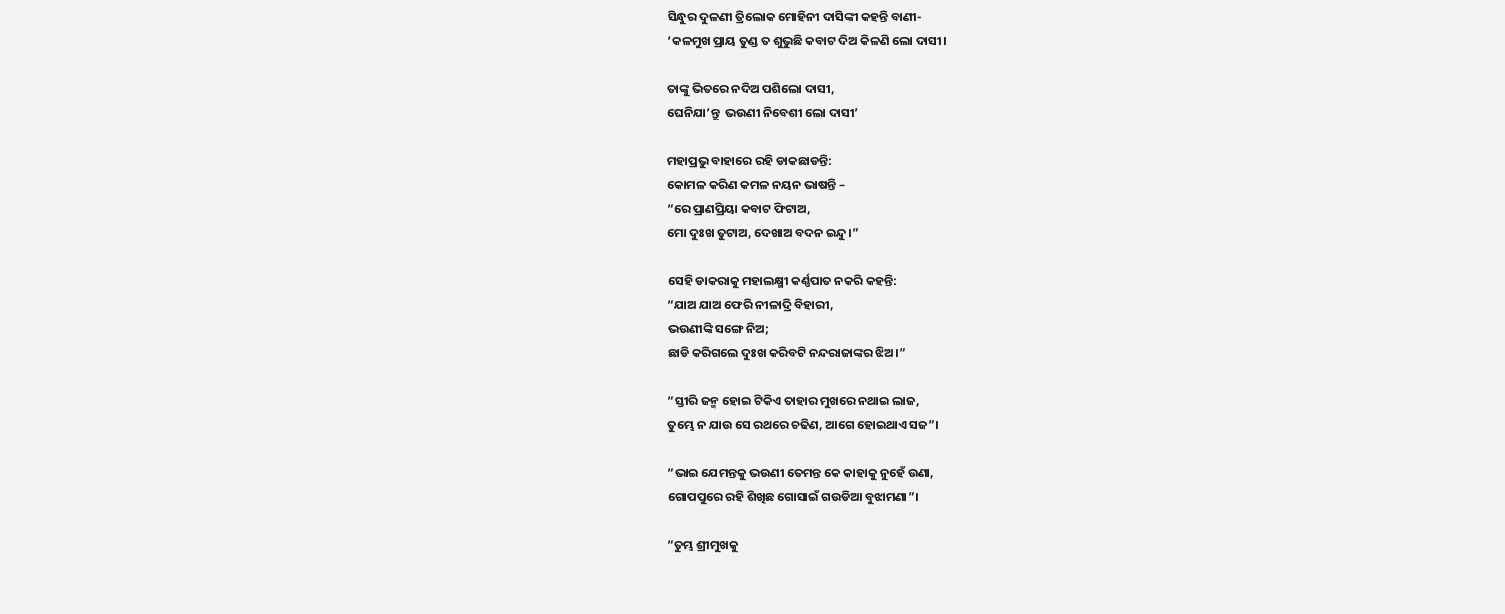ସିନ୍ଧୁର ଦୁଳଣୀ ତ୍ରିଲୋକ ମୋହିନୀ ଦାସିଙ୍କୀ କହନ୍ତି ବାଣୀ-
‘କଳମୁଖ ପ୍ରାୟ ତୁଣ୍ଡ ତ ଶୁଭୁଛି କବାଟ ଦିଅ କିଳଣି ଲୋ ଦାସୀ।

ତାଙ୍କୁ ଭିତରେ ନଦିଅ ପଶିଲୋ ଦାସୀ,
ଘେନିଯା’ନ୍ତୁ  ଭଉଣୀ ନିବେଶୀ ଲୋ ଦାସୀ’

ମହାପ୍ରଭୁ ବାହାରେ ରହି ଡାକଛାଡନ୍ତି:
କୋମଳ କରିଣ କମଳ ନୟନ ଭାଷନ୍ତି –
“ରେ ପ୍ରାଣପ୍ରିୟା କବାଟ ଫିଟାଅ,
ମୋ ଦୁଃଖ ତୁଟାଅ, ଦେଖାଅ ବଦନ ଇନ୍ଦୁ।”

ସେହି ଡାକରାକୁ ମହାଲକ୍ଷ୍ମୀ କର୍ଣ୍ଣପାତ ନକରି କହନ୍ତି:
“ଯାଅ ଯାଅ ଫେରି ନୀଳାଦ୍ରି ବିହାରୀ,
ଭଉଣୀଙ୍କି ସଙ୍ଗେ ନିଅ;
ଛାଡି କରିଗଲେ ଦୁଃଖ କରିବଟି ନନ୍ଦରାଜାଙ୍କର ଝିଅ।”

“ସ୍ତୀରି ଜନ୍ମ ହୋଇ ଟିକିଏ ତାହାର ମୁଖରେ ନଥାଇ ଲାଜ,
ତୁମ୍ଭେ ନ ଯାଉ ସେ ରଥରେ ଚଢିଣ, ଆଗେ ହୋଇଥାଏ ସଜ”।

“ଭାଇ ଯେମନ୍ତକୁ ଭଉଣୀ ତେମନ୍ତ କେ କାହାକୁ ନୁହେଁ ଉଣା,
ଗୋପପୁରେ ରହି ଶିଖିଛ ଗୋସାଇଁ ଗଉଡିଆ ବୁଝାମଣା”।

“ତୁମ୍ଭ ଶ୍ରୀମୁଖକୁ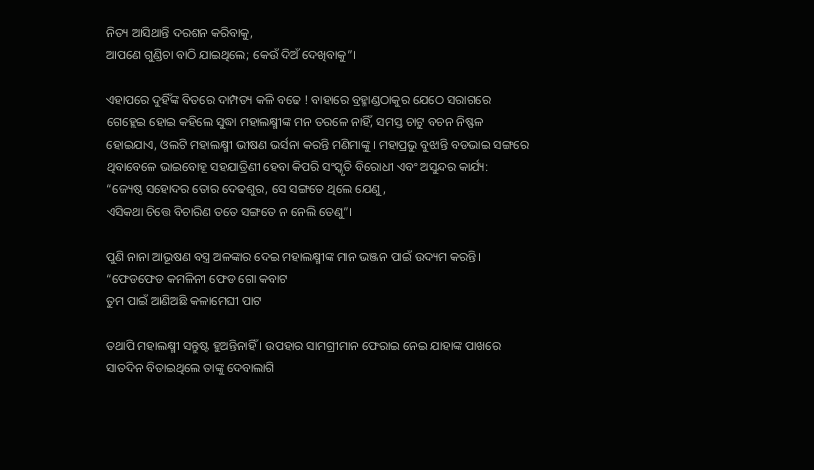ନିତ୍ୟ ଆସିଥାନ୍ତି ଦରଶନ କରିବାକୁ,
ଆପଣେ ଗୁଣ୍ଡିଚା ବାଠି ଯାଇଥିଲେ; କେଉଁ ଦିଅଁ ଦେଖିବାକୁ”।

ଏହାପରେ ଦୁହିଁଙ୍କ ବିତରେ ଦାମ୍ପତ୍ୟ କଳି ବଢେ ! ବାହାରେ ବ୍ରହ୍ମାଣ୍ଡଠାକୁର ଯେଠେ ସରାଗରେ ଗେହ୍ଲେଇ ହୋଇ କହିଲେ ସୁଦ୍ଧା ମହାଲକ୍ଷ୍ମୀଙ୍କ ମନ ତରଳେ ନାହିଁ, ସମସ୍ତ ଚାଟୁ ବଚନ ନିଷ୍ଫଳ ହୋଇଯାଏ, ଓଲଟି ମହାଲକ୍ଷ୍ମୀ ଭୀଷଣ ଭର୍ସନା କରନ୍ତି ମଣିମାଙ୍କୁ । ମହାପ୍ରଭୁ ବୁଝାନ୍ତି ବଡଭାଇ ସଙ୍ଗରେ ଥିବାବେଳେ ଭାଇବୋହୂ ସହଯାତ୍ରିଣୀ ହେବା କିପରି ସଂସ୍କୃତି ବିରୋଧୀ ଏବଂ ଅସୁନ୍ଦର କାର୍ଯ୍ୟ:
“ଜ୍ୟେଷ୍ଠ ସହୋଦର ତୋର ଦେଢଶୁର, ସେ ସଙ୍ଗତେ ଥିଲେ ଯେଣୁ,
ଏସିକଥା ଚିତ୍ତେ ବିଚାରିଣ ତତେ ସଙ୍ଗତେ ନ ନେଲି ତେଣୁ”।

ପୁଣି ନାନା ଆଭୂଷଣ ବସ୍ତ୍ର ଅଳଙ୍କାର ଦେଇ ମହାଲକ୍ଷ୍ମୀଙ୍କ ମାନ ଭଞ୍ଜନ ପାଇଁ ଉଦ୍ୟମ କରନ୍ତି।
“ଫେଡଫେଡ କମଳିନୀ ଫେଡ ଗୋ କବାଟ
ତୁମ ପାଇଁ ଆଣିଅଛି କଳାମେଘୀ ପାଟ

ତଥାପି ମହାଲକ୍ଷ୍ମୀ ସନ୍ତୁଷ୍ଟ ହୁଅନ୍ତିନାହିଁ । ଉପହାର ସାମଗ୍ରୀମାନ ଫେରାଇ ନେଇ ଯାହାଙ୍କ ପାଖରେ ସାତଦିନ ବିତାଇଥିଲେ ତାଙ୍କୁ ଦେବାଲାଗି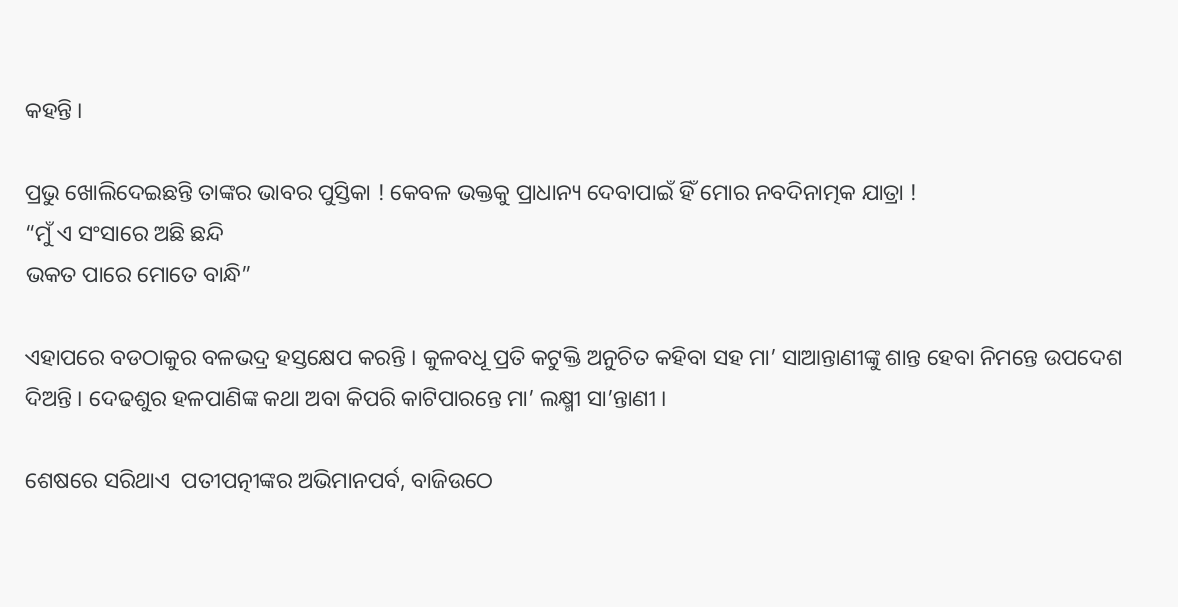କହନ୍ତି ।

ପ୍ରଭୁ ଖୋଲିଦେଇଛନ୍ତି ତାଙ୍କର ଭାବର ପୁସ୍ତିକା ! କେବଳ ଭକ୍ତକୁ ପ୍ରାଧାନ୍ୟ ଦେବାପାଇଁ ହିଁ ମୋର ନବଦିନାତ୍ମକ ଯାତ୍ରା !
“ମୁଁ ଏ ସଂସାରେ ଅଛି ଛନ୍ଦି
ଭକତ ପାରେ ମୋତେ ବାନ୍ଧି”

ଏହାପରେ ବଡଠାକୁର ବଳଭଦ୍ର ହସ୍ତକ୍ଷେପ କରନ୍ତି । କୁଳବଧୂ ପ୍ରତି କଟୁକ୍ତି ଅନୁଚିତ କହିବା ସହ ମା’ ସାଆନ୍ତାଣୀଙ୍କୁ ଶାନ୍ତ ହେବା ନିମନ୍ତେ ଉପଦେଶ ଦିଅନ୍ତି । ଦେଢଶୁର ହଳପାଣିଙ୍କ କଥା ଅବା କିପରି କାଟିପାରନ୍ତେ ମା’ ଲକ୍ଷ୍ମୀ ସା’ନ୍ତାଣୀ ।

ଶେଷରେ ସରିଥାଏ  ପତୀପତ୍ନୀଙ୍କର ଅଭିମାନପର୍ବ, ବାଜିଉଠେ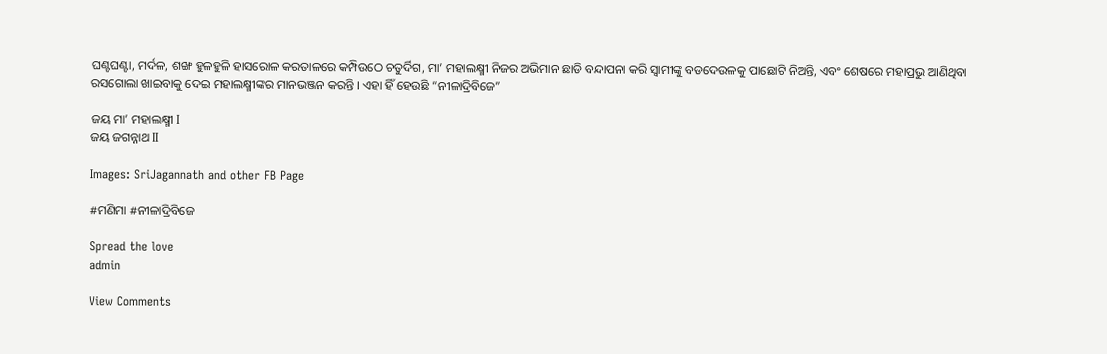ଘଣ୍ଟଘଣ୍ଟା, ମର୍ଦଳ, ଶଙ୍ଖ ହୁଳହୁଳି ହାସରୋଳ କରତାଳରେ କମ୍ପିଉଠେ ଚତୁର୍ଦିଗ, ମା’ ମହାଲକ୍ଷ୍ମୀ ନିଜର ଅଭିମାନ ଛାଡି ବନ୍ଦାପନା କରି ସ୍ୱାମୀଙ୍କୁ ବଡଦେଉଳକୁ ପାଛୋଟି ନିଅନ୍ତି, ଏବଂ ଶେଷରେ ମହାପ୍ରଭୁ ଆଣିଥିବା ରସଗୋଲା ଖାଇବାକୁ ଦେଇ ମହାଲକ୍ଷ୍ମୀଙ୍କର ମାନଭଞ୍ଜନ କରନ୍ତି । ଏହା ହିଁ ହେଉଛି “ନୀଳାଦ୍ରିବିଜେ”

ଜୟ ମା’ ମହାଲକ୍ଷ୍ମୀ I
ଜୟ ଜଗନ୍ନାଥ II

Images: SriJagannath and other FB Page

#ମଣିମା #ନୀଳାଦ୍ରିବିଜେ

Spread the love
admin

View Comments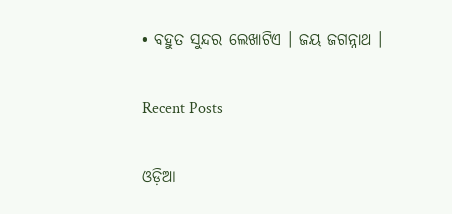• ବହୁତ ସୁନ୍ଦର ଲେଖାଟିଏ । ଜୟ ଜଗନ୍ନାଥ ।

Recent Posts

ଓଡ଼ିଆ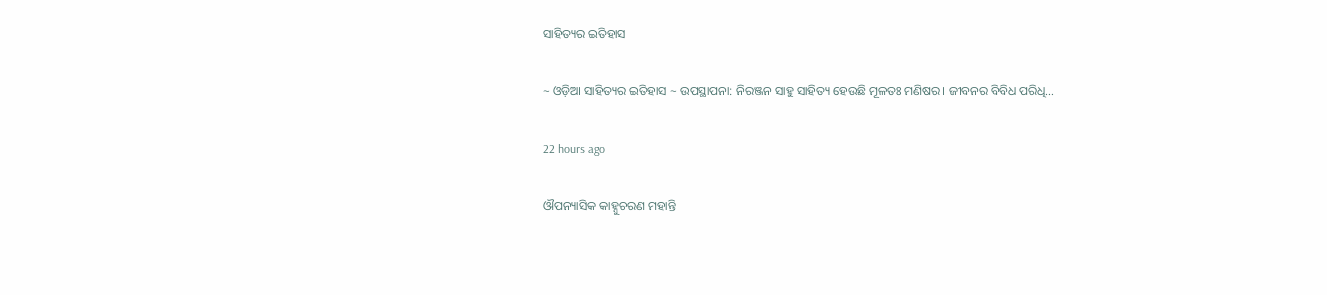ସାହିତ୍ୟର ଇତିହାସ

~ ଓଡ଼ିଆ ସାହିତ୍ୟର ଇତିହାସ ~ ଉପସ୍ଥାପନା: ନିରଞ୍ଜନ ସାହୁ ସାହିତ୍ୟ ହେଉଛି ମୂଳତଃ ମଣିଷର। ଜୀବନର ବିବିଧ ପରିଧି…

22 hours ago

ଔପନ୍ୟାସିକ କାହ୍ନୁଚରଣ ମହାନ୍ତି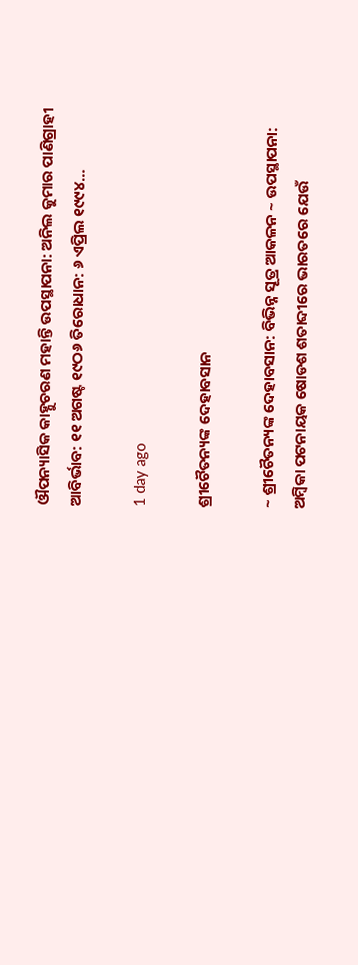ଔପନ୍ୟାସିକ କାହ୍ନୁଚରଣ ମହାନ୍ତି ଉପସ୍ଥାପନା: ଅନିଲ କୁମାର ପାଣିଗ୍ରାହୀ ଆବିର୍ଭାବ: ୧୧ ଅଗଷ୍ଟ ୧୯ଠ୬ ତିରୋଧାନ: ୬ ଏପ୍ରିଲ ୧୯୯୪…

1 day ago

ଶ୍ରୀଚୈତନ୍ୟଙ୍କ ଦେହାବସାନ

~ ଶ୍ରୀଚୈତନ୍ୟଙ୍କ ଦେହାବସାନ: ବିଭିନ୍ନ ସୂତ୍ର ଆକଳନ ~ ଉପସ୍ଥାପନା: ଅମ୍ବିକା ପଟନାୟକ ଷୋଡଶ ଶତାବ୍ଦୀରେ ଭାରତରେ ଯେଉଁ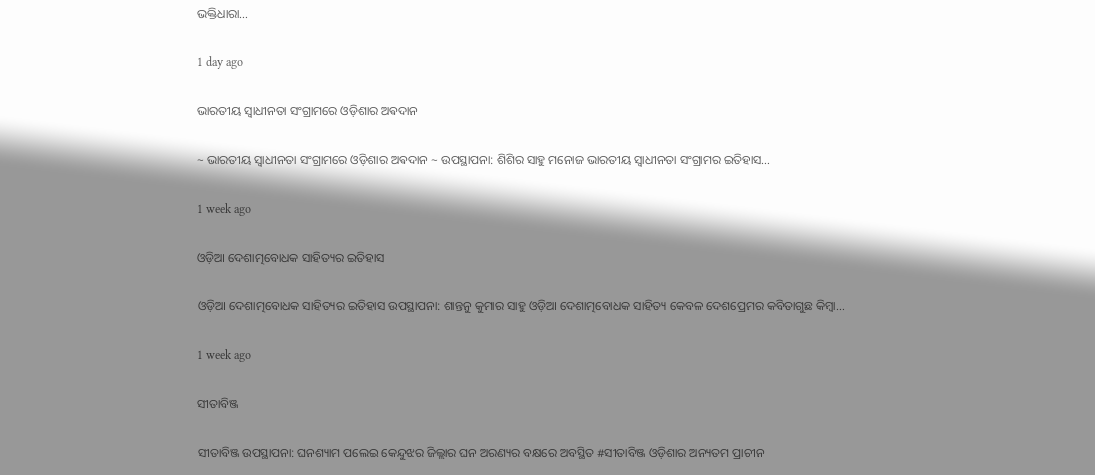ଭକ୍ତିଧାରା…

1 day ago

ଭାରତୀୟ ସ୍ୱାଧୀନତା ସଂଗ୍ରାମରେ ଓଡ଼ିଶାର ଅଵଦାନ

~ ଭାରତୀୟ ସ୍ୱାଧୀନତା ସଂଗ୍ରାମରେ ଓଡ଼ିଶାର ଅଵଦାନ ~ ଉପସ୍ଥାପନା: ଶିଶିର ସାହୁ ମନୋଜ ଭାରତୀୟ ସ୍ଵାଧୀନତା ସଂଗ୍ରାମର ଇତିହାସ…

1 week ago

ଓଡ଼ିଆ ଦେଶାତ୍ମବୋଧକ ସାହିତ୍ୟର ଇତିହାସ

ଓଡ଼ିଆ ଦେଶାତ୍ମବୋଧକ ସାହିତ୍ୟର ଇତିହାସ ଉପସ୍ଥାପନା: ଶାନ୍ତନୁ କୁମାର ସାହୁ ଓଡ଼ିଆ ଦେଶାତ୍ମବୋଧକ ସାହିତ୍ୟ କେବଳ ଦେଶପ୍ରେମର କବିତାଗୁଛ କିମ୍ବା…

1 week ago

ସୀତାବିଞ୍ଜ

ସୀତାବିଞ୍ଜ ଉପସ୍ଥାପନା: ଘନଶ୍ୟାମ ପଲେଇ କେନ୍ଦୁଝର ଜିଲ୍ଲାର ଘନ ଅରଣ୍ୟର ବକ୍ଷରେ ଅବସ୍ଥିତ #ସୀତାବିଞ୍ଜ ଓଡ଼ିଶାର ଅନ୍ୟତମ ପ୍ରାଚୀନ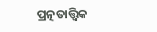ପ୍ରତ୍ନତାତ୍ତ୍ୱିକ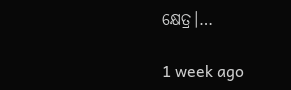କ୍ଷେତ୍ର।…

1 week ago